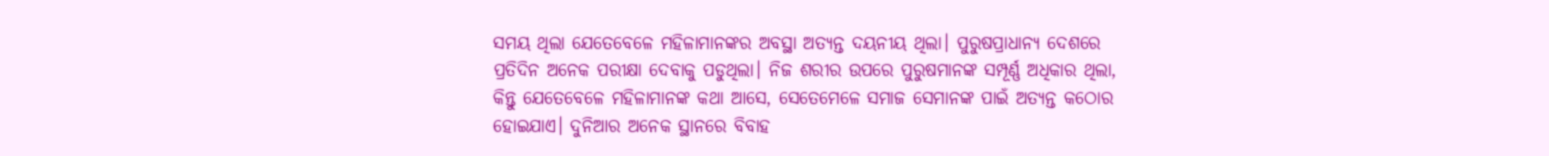ସମୟ ଥିଲା ଯେତେବେଳେ ମହିଳାମାନଙ୍କର ଅବସ୍ଥା ଅତ୍ୟନ୍ତ ଦୟନୀୟ ଥିଲା। ପୁରୁଷପ୍ରାଧାନ୍ୟ ଦେଶରେ ପ୍ରତିଦିନ ଅନେକ ପରୀକ୍ଷା ଦେବାକୁ ପଡୁଥିଲା। ନିଜ ଶରୀର ଉପରେ ପୁରୁଷମାନଙ୍କ ସମ୍ପୂର୍ଣ୍ଣ ଅଧିକାର ଥିଲା, କିନ୍ତୁ ଯେତେବେଳେ ମହିଳାମାନଙ୍କ କଥା ଆସେ, ସେତେମେଳେ ସମାଜ ସେମାନଙ୍କ ପାଇଁ ଅତ୍ୟନ୍ତ କଠୋର ହୋଇଯାଏ। ଦୁନିଆର ଅନେକ ସ୍ଥାନରେ ବିବାହ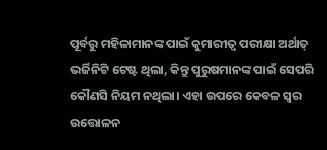ପୂର୍ବରୁ ମହିଳାମାନଙ୍କ ପାଇଁ କୁମାରୀତ୍ୱ ପରୀକ୍ଷା ଅର୍ଥାତ୍ ଭର୍ଜିନିଟି ଟେଷ୍ଟ ଥିଲା, କିନ୍ତୁ ପୁରୁଷମାନଙ୍କ ପାଇଁ ସେପରି କୌଣସି ନିୟମ ନଥିଲା। ଏହା ଉପରେ କେବଳ ସ୍ୱର ଉତ୍ତୋଳନ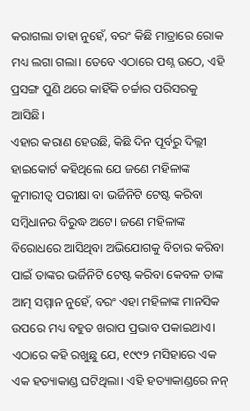କରାଗଲା ତାହା ନୁହେଁ, ବରଂ କିଛି ମାତ୍ରାରେ ରୋକ ମଧ୍ୟ ଲଗା ଗଲା। ତେବେ ଏଠାରେ ପଶ୍ନ ଉଠେ, ଏହି ପ୍ରସଙ୍ଗ ପୁଣି ଥରେ କାହିଁକି ଚର୍ଚ୍ଚାର ପରିସରକୁ ଆସିଛି।
ଏହାର କରାଣ ହେଉଛି, କିଛି ଦିନ ପୂର୍ବରୁ ଦିଲ୍ଲୀ ହାଇକୋର୍ଟ କହିଥିଲେ ଯେ ଜଣେ ମହିଳାଙ୍କ କୁମାରୀତ୍ୱ ପରୀକ୍ଷା ବା ଭର୍ଜିନିଟି ଟେଷ୍ଟ କରିବା ସମ୍ବିଧାନର ବିରୁଦ୍ଧ ଅଟେ। ଜଣେ ମହିଳାଙ୍କ ବିରୋଧରେ ଆସିଥିବା ଅଭିଯୋଗକୁ ବିଚାର କରିବା ପାଇଁ ତାଙ୍କର ଭର୍ଜିନିଟି ଟେଷ୍ଟ କରିବା କେବଳ ତାଙ୍କ ଆତ୍ମ ସମ୍ମାନ ନୁହେଁ, ବରଂ ଏହା ମହିଳାଙ୍କ ମାନସିକ ଉପରେ ମଧ୍ୟ ବହୁତ ଖରାପ ପ୍ରଭାବ ପକାଇଥାଏ।
ଏଠାରେ କହି ରଖୁଛୁ ଯେ, ୧୯୯୨ ମସିହାରେ ଏକ ଏକ ହତ୍ୟାକାଣ୍ଡ ଘଟିଥିଲା। ଏହି ହତ୍ୟାକାଣ୍ଡରେ ନନ୍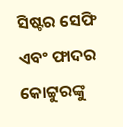ସିଷ୍ଟର ସେଫି ଏବଂ ଫାଦର କୋଟ୍ଟୁରଙ୍କୁ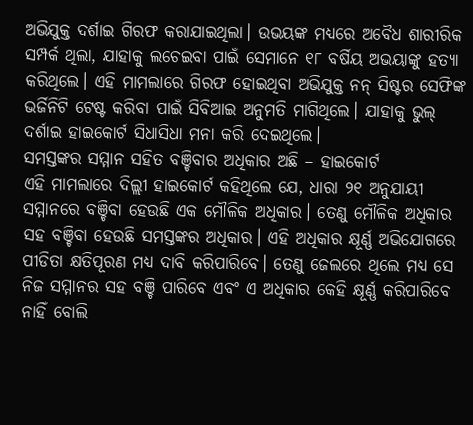ଅଭିଯୁକ୍ତ ଦର୍ଶାଇ ଗିରଫ କରାଯାଇଥିଲା। ଉଭୟଙ୍କ ମଧ୍ୟରେ ଅବୈଧ ଶାରୀରିକ ସମ୍ପର୍କ ଥିଲା, ଯାହାକୁ ଲଚେଇବା ପାଇଁ ସେମାନେ ୧୮ ବର୍ଷିୟ ଅଭୟାଙ୍କୁ ହତ୍ୟା କରିଥିଲେ। ଏହି ମାମଲାରେ ଗିରଫ ହୋଇଥିବା ଅଭିଯୁକ୍ତ ନନ୍ ସିଷ୍ଟର ସେଫିଙ୍କ ଭର୍ଜିନିଟି ଟେଷ୍ଟ କରିବା ପାଇଁ ସିବିଆଇ ଅନୁମତି ମାଗିଥିଲେ। ଯାହାକୁ ଭୁଲ୍ ଦର୍ଶାଇ ହାଇକୋର୍ଟ ସିଧାସିଧା ମନା କରି ଦେଇଥିଲେ।
ସମସ୍ତଙ୍କର ସମ୍ମାନ ସହିତ ବଞ୍ଚିବାର ଅଧିକାର ଅଛି – ହାଇକୋର୍ଟ
ଏହି ମାମଲାରେ ଦିଲ୍ଲୀ ହାଇକୋର୍ଟ କହିଥିଲେ ଯେ, ଧାରା ୨୧ ଅନୁଯାୟୀ ସମ୍ମାନରେ ବଞ୍ଚିବା ହେଉଛି ଏକ ମୌଳିକ ଅଧିକାର। ତେଣୁ ମୌଳିକ ଅଧିକାର ସହ ବଞ୍ଚିବା ହେଉଛି ସମସ୍ତଙ୍କର ଅଧିକାର। ଏହି ଅଧିକାର କ୍ଷୂର୍ଣ୍ଣ ଅଭିଯୋଗରେ ପୀଡିତା କ୍ଷତିପୂରଣ ମଧ୍ୟ ଦାବି କରିପାରିବେ। ତେଣୁ ଜେଲରେ ଥିଲେ ମଧ୍ୟ ସେ ନିଜ ସମ୍ମାନର ସହ ବଞ୍ଚି ପାରିବେ ଏବଂ ଏ ଅଧିକାର କେହି କ୍ଷୂର୍ଣ୍ଣ କରିପାରିବେ ନାହିଁ ବୋଲି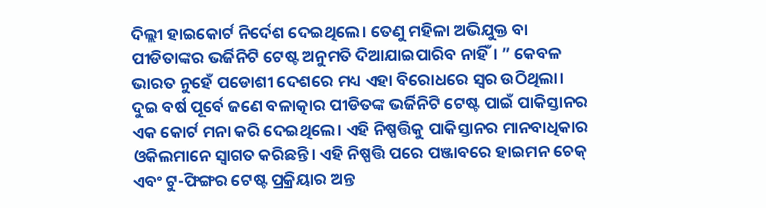ଦିଲ୍ଲୀ ହାଇକୋର୍ଟ ନିର୍ଦେଶ ଦେଇଥିଲେ। ତେଣୁ ମହିଳା ଅଭିଯୁକ୍ତ ବା ପୀଡିତାଙ୍କର ଭର୍ଜିନିଟି ଟେଷ୍ଟ ଅନୁମତି ଦିଆଯାଇପାରିବ ନାହିଁ। ” କେବଳ ଭାରତ ନୁହେଁ ପଡୋଶୀ ଦେଶରେ ମଧ୍ୟ ଏହା ବିରୋଧରେ ସ୍ୱର ଉଠିଥିଲା।
ଦୁଇ ବର୍ଷ ପୂର୍ବେ ଜଣେ ବଳାତ୍କାର ପୀଡିତଙ୍କ ଭର୍ଜିନିଟି ଟେଷ୍ଟ ପାଇଁ ପାକିସ୍ତାନର ଏକ କୋର୍ଟ ମନା କରି ଦେଇଥିଲେ। ଏହି ନିଷ୍ପତ୍ତିକୁ ପାକିସ୍ତାନର ମାନବାଧିକାର ଓକିଲମାନେ ସ୍ୱାଗତ କରିଛନ୍ତି। ଏହି ନିଷ୍ପତ୍ତି ପରେ ପଞ୍ଜାବରେ ହାଇମନ ଚେକ୍ ଏବଂ ଟୁ-ଫିଙ୍ଗର ଟେଷ୍ଟ ପ୍ରକ୍ରିୟାର ଅନ୍ତ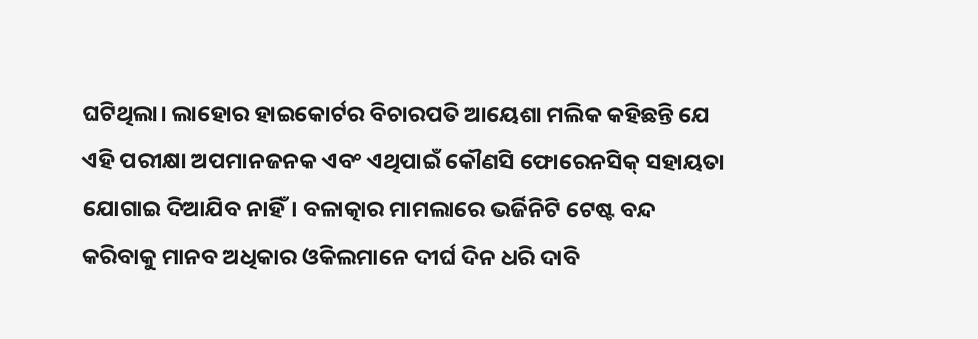ଘଟିଥିଲା। ଲାହୋର ହାଇକୋର୍ଟର ବିଚାରପତି ଆୟେଶା ମଲିକ କହିଛନ୍ତି ଯେ ଏହି ପରୀକ୍ଷା ଅପମାନଜନକ ଏବଂ ଏଥିପାଇଁ କୌଣସି ଫୋରେନସିକ୍ ସହାୟତା ଯୋଗାଇ ଦିଆଯିବ ନାହିଁ। ବଳାତ୍କାର ମାମଲାରେ ଭର୍ଜିନିଟି ଟେଷ୍ଟ ବନ୍ଦ କରିବାକୁ ମାନବ ଅଧିକାର ଓକିଲମାନେ ଦୀର୍ଘ ଦିନ ଧରି ଦାବି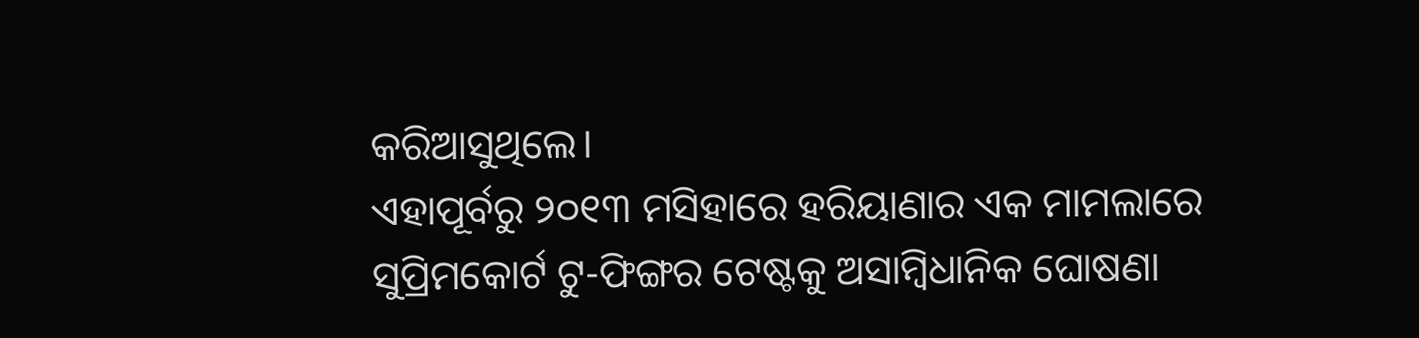କରିଆସୁଥିଲେ।
ଏହାପୂର୍ବରୁ ୨୦୧୩ ମସିହାରେ ହରିୟାଣାର ଏକ ମାମଲାରେ ସୁପ୍ରିମକୋର୍ଟ ଟୁ-ଫିଙ୍ଗର ଟେଷ୍ଟକୁ ଅସାମ୍ବିଧାନିକ ଘୋଷଣା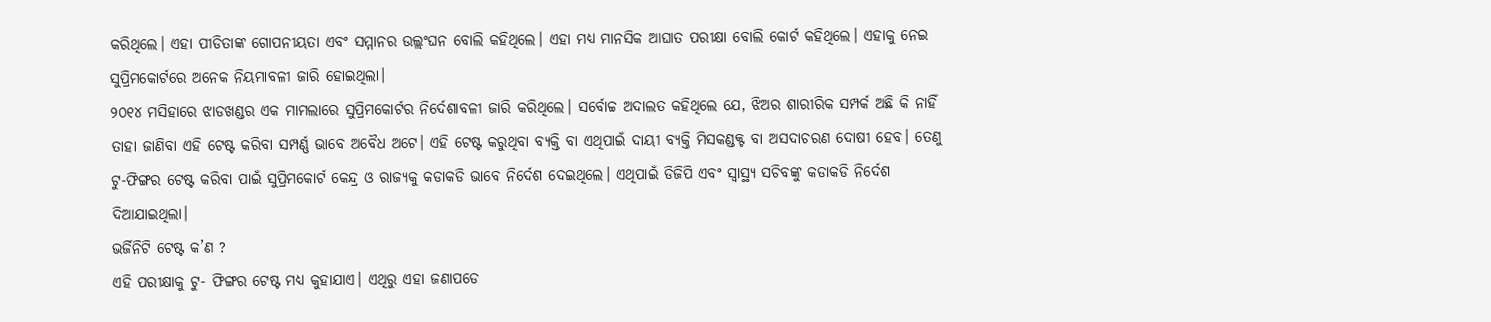କରିଥିଲେ। ଏହା ପୀଡିତାଙ୍କ ଗୋପନୀୟତା ଏବଂ ସମ୍ମାନର ଉଲ୍ଲଂଘନ ବୋଲି କହିଥିଲେ। ଏହା ମଧ୍ୟ ମାନସିକ ଆଘାତ ପରୀକ୍ଷା ବୋଲି କୋର୍ଟ କହିଥିଲେ। ଏହାକୁ ନେଇ ସୁପ୍ରିମକୋର୍ଟରେ ଅନେକ ନିୟମାବଳୀ ଜାରି ହୋଇଥିଲା।
୨୦୧୪ ମସିହାରେ ଝାଡଖଣ୍ଡର ଏକ ମାମଲାରେ ସୁପ୍ରିମକୋର୍ଟର ନିର୍ଦେଶାବଳୀ ଜାରି କରିଥିଲେ। ସର୍ବୋଚ୍ଚ ଅଦାଲତ କହିଥିଲେ ଯେ, ଝିଅର ଶାରୀରିକ ସମ୍ପର୍କ ଅଛି କି ନାହିଁ ତାହା ଜାଣିବା ଏହି ଟେଷ୍ଟ କରିବା ସମ୍ପର୍ଣ୍ଣ ଭାବେ ଅବୈଧ ଅଟେ। ଏହି ଟେଷ୍ଟ କରୁଥିବା ବ୍ୟକ୍ତି ବା ଏଥିପାଇଁ ଦାୟୀ ବ୍ୟକ୍ତି ମିସକଣ୍ଡକ୍ଟ ବା ଅସଦାଚରଣ ଦୋଷୀ ହେବ। ତେଣୁ ଟୁ-ଫିଙ୍ଗର ଟେଷ୍ଟ କରିବା ପାଇଁ ସୁପ୍ରିମକୋର୍ଟ କେନ୍ଦ୍ର ଓ ରାଜ୍ୟକୁ କଡାକଡି ଭାବେ ନିର୍ଦେଶ ଦେଇଥିଲେ। ଏଥିପାଇଁ ଡିଜିପି ଏବଂ ସ୍ୱାସ୍ଥ୍ୟ ସଚିବଙ୍କୁ କଡାକଡି ନିର୍ଦେଶ ଦିଆଯାଇଥିଲା।
ଭର୍ଜିନିଟି ଟେଷ୍ଟ କ’ଣ ?
ଏହି ପରୀକ୍ଷାକୁ ଟୁ- ଫିଙ୍ଗର ଟେଷ୍ଟ ମଧ୍ୟ କୁହାଯାଏ। ଏଥିରୁ ଏହା ଜଣାପଡେ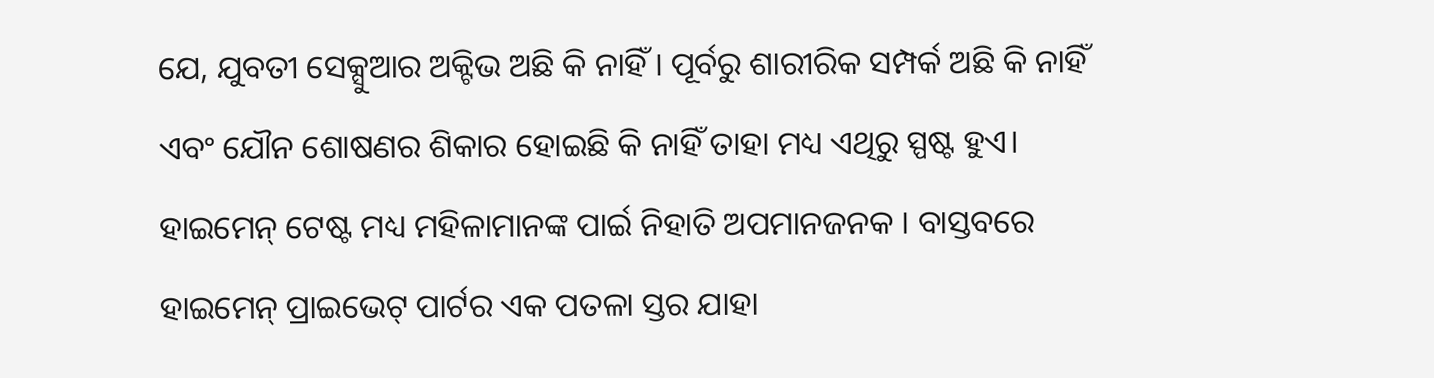ଯେ, ଯୁବତୀ ସେକ୍ସୁଆର ଅକ୍ଟିଭ ଅଛି କି ନାହିଁ। ପୂର୍ବରୁ ଶାରୀରିକ ସମ୍ପର୍କ ଅଛି କି ନାହିଁ ଏବଂ ଯୌନ ଶୋଷଣର ଶିକାର ହୋଇଛି କି ନାହିଁ ତାହା ମଧ୍ୟ ଏଥିରୁ ସ୍ପଷ୍ଟ ହୁଏ।
ହାଇମେନ୍ ଟେଷ୍ଟ ମଧ୍ୟ ମହିଳାମାନଙ୍କ ପାର୍ଇ ନିହାତି ଅପମାନଜନକ । ବାସ୍ତବରେ ହାଇମେନ୍ ପ୍ରାଇଭେଟ୍ ପାର୍ଟର ଏକ ପତଳା ସ୍ତର ଯାହା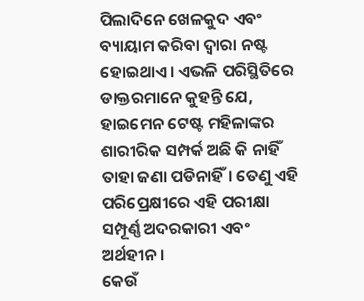ପିଲାଦିନେ ଖେଳକୁଦ ଏବଂ ବ୍ୟାୟାମ କରିବା ଦ୍ବାରା ନଷ୍ଟ ହୋଇଥାଏ। ଏଭଳି ପରିସ୍ଥିତିରେ ଡାକ୍ତରମାନେ କୁହନ୍ତି ଯେ, ହାଇମେନ ଟେଷ୍ଟ ମହିଳାଙ୍କର ଶାରୀରିକ ସମ୍ପର୍କ ଅଛି କି ନାହିଁ ତାହା ଜଣା ପଡିନାହିଁ। ତେଣୁ ଏହି ପରିପ୍ରେକ୍ଷୀରେ ଏହି ପରୀକ୍ଷା ସମ୍ପୂର୍ଣ୍ଣ ଅଦରକାରୀ ଏବଂ ଅର୍ଥହୀନ।
କେଉଁ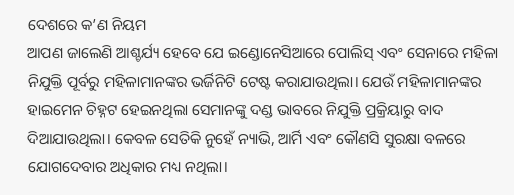ଦେଶରେ କ’ଣ ନିୟମ
ଆପଣ ଜାଲେଣି ଆଶ୍ଚର୍ଯ୍ୟ ହେବେ ଯେ ଇଣ୍ଡୋନେସିଆରେ ପୋଲିସ୍ ଏବଂ ସେନାରେ ମହିଳା ନିଯୁକ୍ତି ପୂର୍ବରୁ ମହିଳାମାନଙ୍କର ଭର୍ଜିନିଟି ଟେଷ୍ଟ କରାଯାଉଥିଲା। ଯେଉଁ ମହିଳାମାନଙ୍କର ହାଇମେନ ଚିହ୍ନଟ ହେଇନଥିଲା ସେମାନଙ୍କୁ ଦଣ୍ଡ ଭାବରେ ନିଯୁକ୍ତି ପ୍ରକ୍ରିୟାରୁ ବାଦ ଦିଆଯାଉଥିଲା। କେବଳ ସେତିକି ନୁହେଁ ନ୍ୟାଭି, ଆର୍ମି ଏବଂ କୌଣସି ସୁରକ୍ଷା ବଳରେ ଯୋଗଦେବାର ଅଧିକାର ମଧ୍ୟ ନଥିଲା।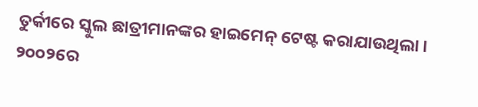ତୁର୍କୀରେ ସ୍କୁଲ ଛାତ୍ରୀମାନଙ୍କର ହାଇମେନ୍ ଟେଷ୍ଟ କରାଯାଉଥିଲା। ୨୦୦୨ରେ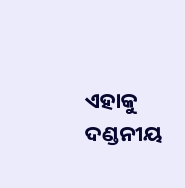ଏହାକୁ ଦଣ୍ଡନୀୟ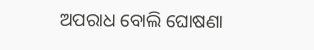ଅପରାଧ ବୋଲି ଘୋଷଣା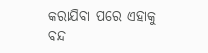କରାଯିବା ପରେ ଏହାକୁ ବନ୍ଦ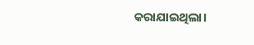କରାଯାଇଥିଲା।